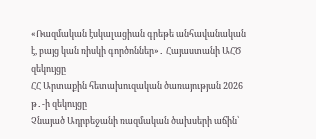«Ռազմական էսկալացիան գրեթե անհավանական է, բայց կան ռիսկի գործոններ»․ Հայաստանի ԱՀԾ զեկույցը
ՀՀ Արտաքին հետախուզական ծառայության 2026 թ․-ի զեկույցը
Չնայած Ադրբեջանի ռազմական ծախսերի աճին՝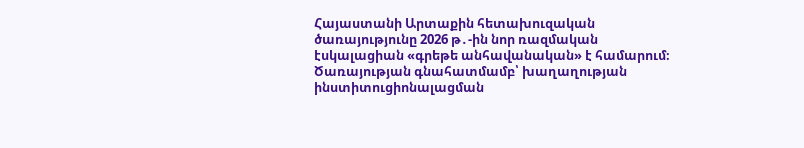Հայաստանի Արտաքին հետախուզական ծառայությունը 2026 թ․-ին նոր ռազմական էսկալացիան «գրեթե անհավանական» է համարում։
Ծառայության գնահատմամբ՝ խաղաղության ինստիտուցիոնալացման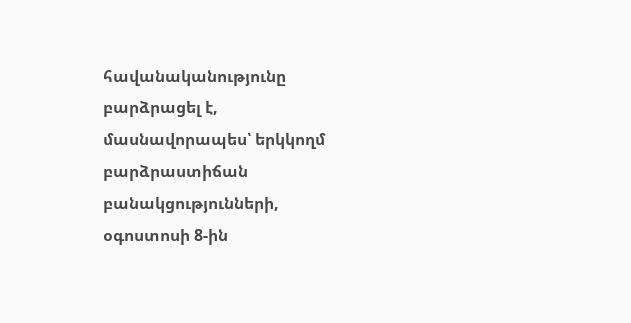հավանականությունը բարձրացել է, մասնավորապես՝ երկկողմ բարձրաստիճան բանակցությունների, օգոստոսի 8-ին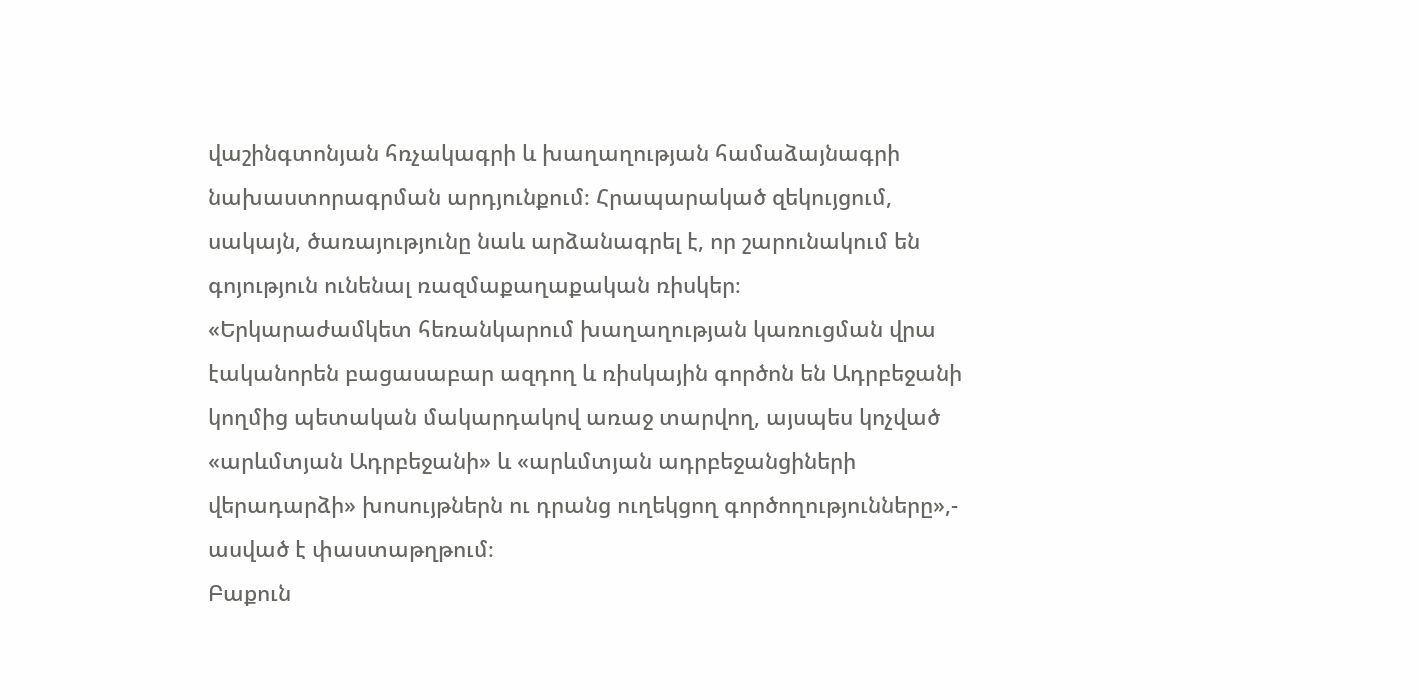վաշինգտոնյան հռչակագրի և խաղաղության համաձայնագրի նախաստորագրման արդյունքում։ Հրապարակած զեկույցում, սակայն, ծառայությունը նաև արձանագրել է, որ շարունակում են գոյություն ունենալ ռազմաքաղաքական ռիսկեր։
«Երկարաժամկետ հեռանկարում խաղաղության կառուցման վրա էականորեն բացասաբար ազդող և ռիսկային գործոն են Ադրբեջանի կողմից պետական մակարդակով առաջ տարվող, այսպես կոչված «արևմտյան Ադրբեջանի» և «արևմտյան ադրբեջանցիների վերադարձի» խոսույթներն ու դրանց ուղեկցող գործողությունները»,- ասված է փաստաթղթում։
Բաքուն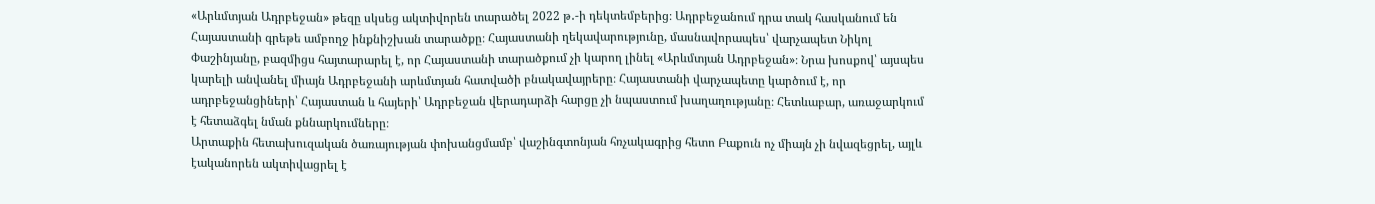«Արևմտյան Ադրբեջան» թեզը սկսեց ակտիվորեն տարածել 2022 թ․-ի դեկտեմբերից։ Ադրբեջանում դրա տակ հասկանում են Հայաստանի գրեթե ամբողջ ինքնիշխան տարածքը։ Հայաստանի ղեկավարությունը, մասնավորապես՝ վարչապետ Նիկոլ Փաշինյանը, բազմիցս հայտարարել է, որ Հայաստանի տարածքում չի կարող լինել «Արևմտյան Ադրբեջան»։ Նրա խոսքով՝ այսպես կարելի անվանել միայն Ադրբեջանի արևմտյան հատվածի բնակավայրերը։ Հայաստանի վարչապետը կարծում է, որ ադրբեջանցիների՝ Հայաստան և հայերի՝ Ադրբեջան վերադարձի հարցը չի նպաստում խաղաղությանը։ Հետևաբար, առաջարկում է հետաձգել նման քննարկումները։
Արտաքին հետախուզական ծառայության փոխանցմամբ՝ վաշինգտոնյան հռչակագրից հետո Բաքուն ոչ միայն չի նվազեցրել, այլև էականորեն ակտիվացրել է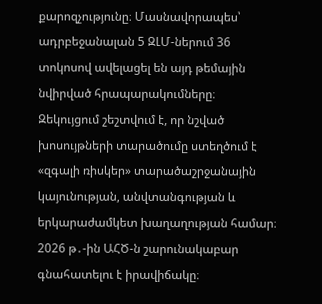քարոզչությունը։ Մասնավորապես՝ ադրբեջանալան 5 ԶԼՄ-ներում 36 տոկոսով ավելացել են այդ թեմային նվիրված հրապարակումները։
Զեկույցում շեշտվում է, որ նշված խոսույթների տարածումը ստեղծում է «զգալի ռիսկեր» տարածաշրջանային կայունության, անվտանգության և երկարաժամկետ խաղաղության համար։ 2026 թ․-ին ԱՀԾ-ն շարունակաբար գնահատելու է իրավիճակը։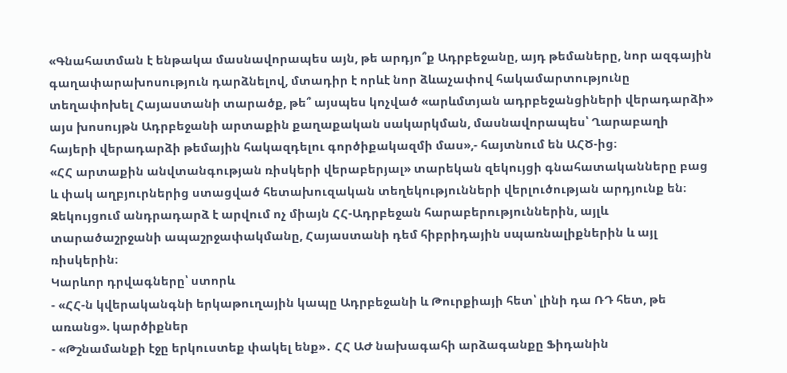«Գնահատման է ենթակա մասնավորապես այն, թե արդյո՞ք Ադրբեջանը, այդ թեմաները, նոր ազգային գաղափարախոսություն դարձնելով, մտադիր է որևէ նոր ձևաչափով հակամարտությունը տեղափոխել Հայաստանի տարածք, թե՞ այսպես կոչված «արևմտյան ադրբեջանցիների վերադարձի» այս խոսույթն Ադրբեջանի արտաքին քաղաքական սակարկման, մասնավորապես՝ Ղարաբաղի հայերի վերադարձի թեմային հակազդելու գործիքակազմի մաս»,- հայտնում են ԱՀԾ-ից։
«ՀՀ արտաքին անվտանգության ռիսկերի վերաբերյալ» տարեկան զեկույցի գնահատականները բաց և փակ աղբյուրներից ստացված հետախուզական տեղեկությունների վերլուծության արդյունք են։ Զեկույցում անդրադարձ է արվում ոչ միայն ՀՀ-Ադրբեջան հարաբերություններին, այլև տարածաշրջանի ապաշրջափակմանը, Հայաստանի դեմ հիբրիդային սպառնալիքներին և այլ ռիսկերին։
Կարևոր դրվագները՝ ստորև
- «ՀՀ-ն կվերականգնի երկաթուղային կապը Ադրբեջանի և Թուրքիայի հետ՝ լինի դա ՌԴ հետ, թե առանց». կարծիքներ
- «Թշնամանքի էջը երկուստեք փակել ենք»․ ՀՀ ԱԺ նախագահի արձագանքը Ֆիդանին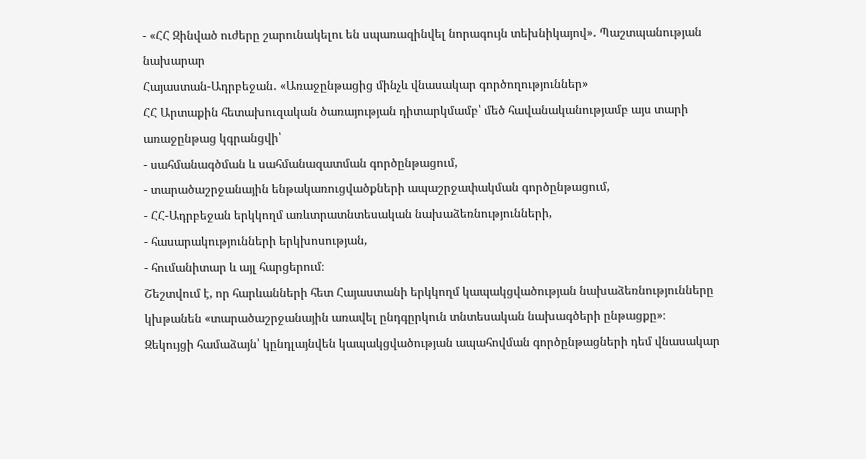- «ՀՀ Զինված ուժերը շարունակելու են սպառազինվել նորագույն տեխնիկայով»․ Պաշտպանության նախարար
Հայաստան-Ադրբեջան․ «Առաջընթացից մինչև վնասակար գործողություններ»
ՀՀ Արտաքին հետախուզական ծառայության դիտարկմամբ՝ մեծ հավանականությամբ այս տարի առաջընթաց կգրանցվի՝
- սահմանագծման և սահմանազատման գործընթացում,
- տարածաշրջանային ենթակառուցվածքների ապաշրջափակման գործընթացում,
- ՀՀ-Ադրբեջան երկկողմ առևտրատնտեսական նախաձեռնությունների,
- հասարակությունների երկխոսության,
- հումանիտար և այլ հարցերում։
Շեշտվում է, որ հարևանների հետ Հայաստանի երկկողմ կապակցվածության նախաձեռնությունները կխթանեն «տարածաշրջանային առավել ընդգըրկուն տնտեսական նախագծերի ընթացքը»։
Զեկույցի համաձայն՝ կընդլայնվեն կապակցվածության ապահովման գործընթացների դեմ վնասակար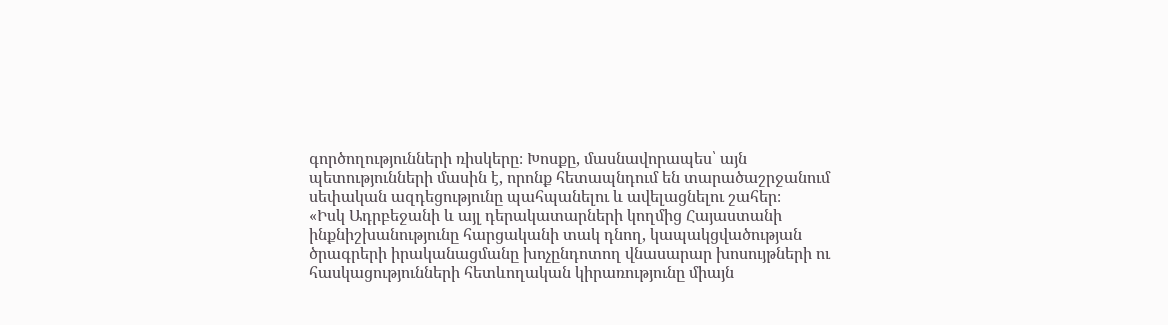գործողությունների ռիսկերը։ Խոսքը, մասնավորապես՝ այն պետությունների մասին է, որոնք հետապնդում են տարածաշրջանում սեփական ազդեցությունը պահպանելու և ավելացնելու շահեր։
«Իսկ Ադրբեջանի և այլ դերակատարների կողմից Հայաստանի ինքնիշխանությունը հարցականի տակ դնող, կապակցվածության ծրագրերի իրականացմանը խոչընդոտող վնասարար խոսույթների ու հասկացությունների հետևողական կիրառությունը միայն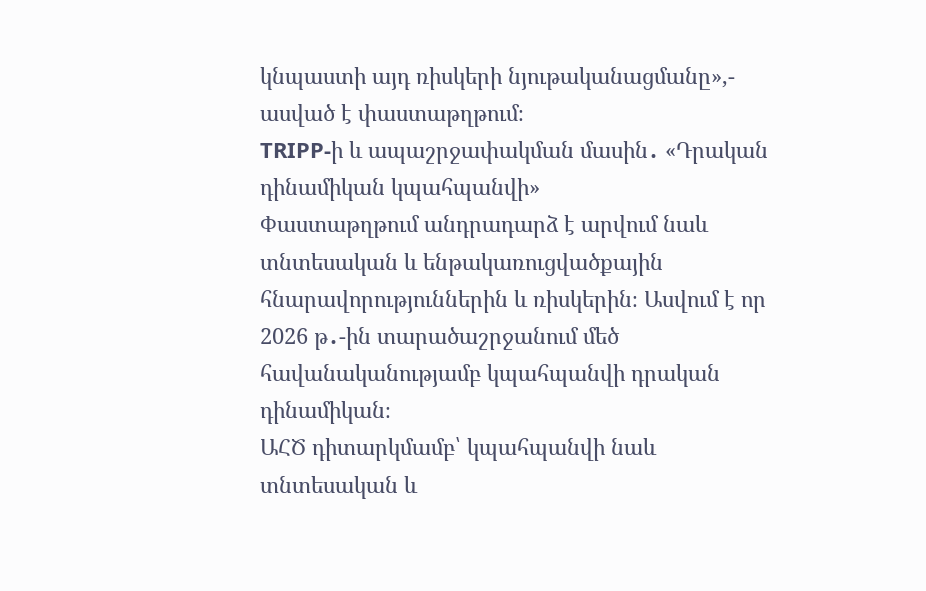կնպաստի այդ ռիսկերի նյութականացմանը»,- ասված է փաստաթղթում։
TRIPP-ի և ապաշրջափակման մասին․ «Դրական դինամիկան կպահպանվի»
Փաստաթղթում անդրադարձ է արվում նաև տնտեսական և ենթակառուցվածքային հնարավորություններին և ռիսկերին։ Ասվում է որ 2026 թ․-ին տարածաշրջանում մեծ հավանականությամբ կպահպանվի դրական դինամիկան։
ԱՀԾ դիտարկմամբ՝ կպահպանվի նաև տնտեսական և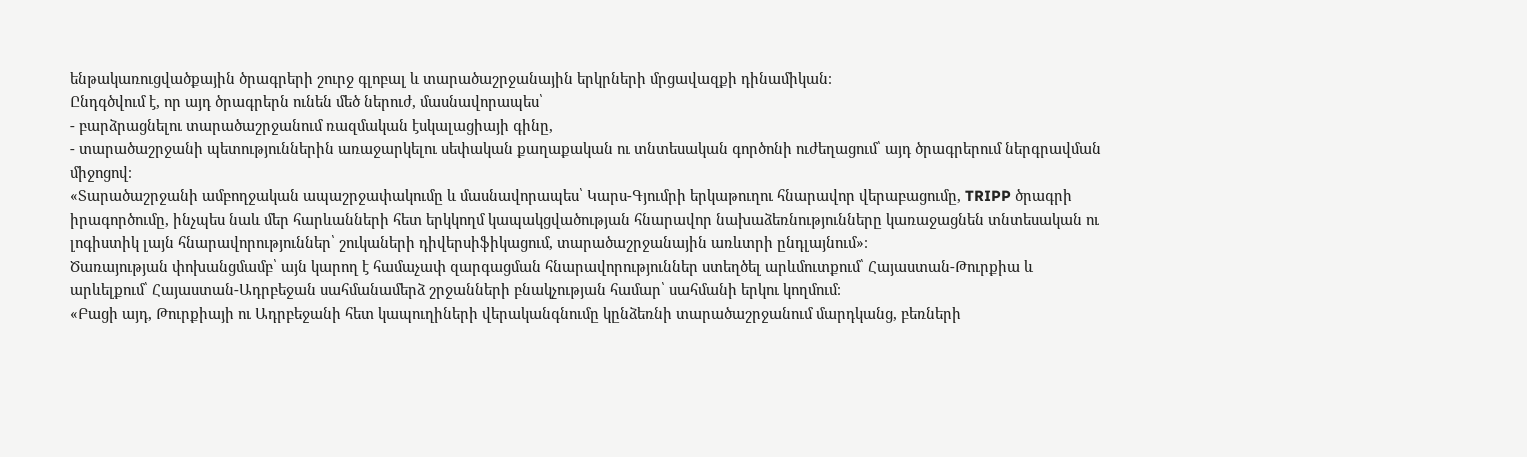ենթակառուցվածքային ծրագրերի շուրջ գլոբալ և տարածաշրջանային երկրների մրցավազքի դինամիկան։
Ընդգծվում է, որ այդ ծրագրերն ունեն մեծ ներուժ, մասնավորապես՝
- բարձրացնելու տարածաշրջանում ռազմական էսկալացիայի գինը,
- տարածաշրջանի պետություններին առաջարկելու սեփական քաղաքական ու տնտեսական գործոնի ուժեղացում՝ այդ ծրագրերում ներգրավման միջոցով։
«Տարածաշրջանի ամբողջական ապաշրջափակումը և մասնավորապես՝ Կարս-Գյումրի երկաթուղու հնարավոր վերաբացումը, TRIPP ծրագրի իրագործումը, ինչպես նաև մեր հարևանների հետ երկկողմ կապակցվածության հնարավոր նախաձեռնությունները կառաջացնեն տնտեսական ու լոգիստիկ լայն հնարավորություններ՝ շուկաների դիվերսիֆիկացում, տարածաշրջանային առևտրի ընդլայնում»։
Ծառայության փոխանցմամբ՝ այն կարող է համաչափ զարգացման հնարավորություններ ստեղծել արևմուտքում՝ Հայաստան-Թուրքիա և արևելքում՝ Հայաստան-Ադրբեջան սահմանամերձ շրջանների բնակչության համար՝ սահմանի երկու կողմում։
«Բացի այդ, Թուրքիայի ու Ադրբեջանի հետ կապուղիների վերականգնումը կընձեռնի տարածաշրջանում մարդկանց, բեռների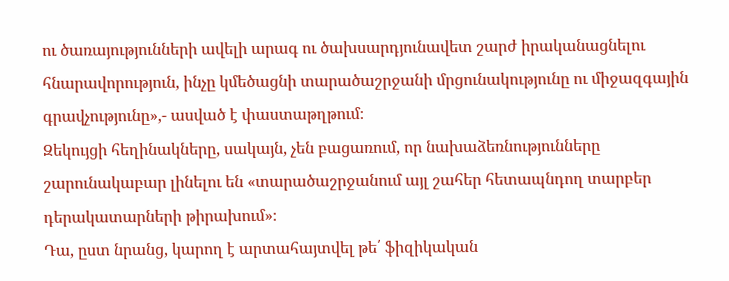ու ծառայությունների ավելի արագ ու ծախսարդյունավետ շարժ իրականացնելու հնարավորություն, ինչը կմեծացնի տարածաշրջանի մրցունակությունը ու միջազգային գրավչությունը»,- ասված է փաստաթղթում։
Զեկույցի հեղինակները, սակայն, չեն բացառում, որ նախաձեռնությունները շարունակաբար լինելու են «տարածաշրջանում այլ շահեր հետապնդող տարբեր դերակատարների թիրախում»։
Դա, ըստ նրանց, կարող է արտահայտվել թե՛ ֆիզիկական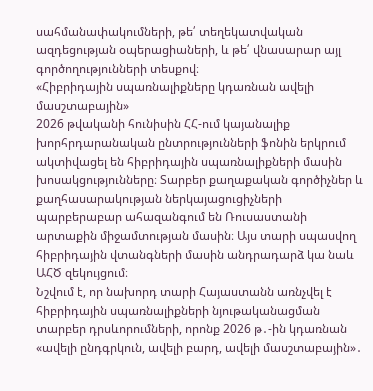սահմանափակումների, թե՛ տեղեկատվական ազդեցության օպերացիաների, և թե՛ վնասարար այլ գործողությունների տեսքով։
«Հիբրիդային սպառնալիքները կդառնան ավելի մասշտաբային»
2026 թվականի հունիսին ՀՀ-ում կայանալիք խորհրդարանական ընտրությունների ֆոնին երկրում ակտիվացել են հիբրիդային սպառնալիքների մասին խոսակցությունները։ Տարբեր քաղաքական գործիչներ և քաղհասարակության ներկայացուցիչների պարբերաբար ահազանգում են Ռուսաստանի արտաքին միջամտության մասին։ Այս տարի սպասվող հիբրիդային վտանգների մասին անդրադարձ կա նաև ԱՀԾ զեկույցում։
Նշվում է, որ նախորդ տարի Հայաստանն առնչվել է հիբրիդային սպառնալիքների նյութականացման տարբեր դրսևորումների, որոնք 2026 թ․-ին կդառնան «ավելի ընդգրկուն, ավելի բարդ, ավելի մասշտաբային»․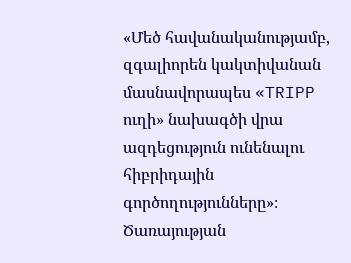«Մեծ հավանականությամբ, զգալիորեն կակտիվանան մասնավորապես «TRIPP ուղի» նախագծի վրա ազդեցություն ունենալու հիբրիդային գործողությունները»։
Ծառայության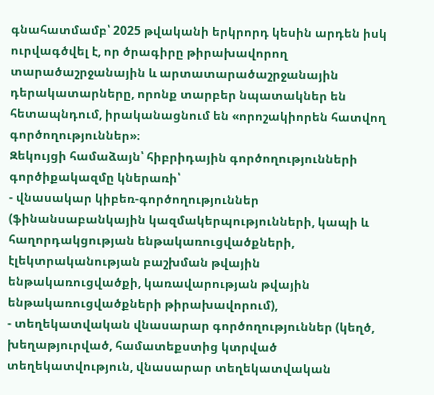գնահատմամբ՝ 2025 թվականի երկրորդ կեսին արդեն իսկ ուրվագծվել է, որ ծրագիրը թիրախավորող տարածաշրջանային և արտատարածաշրջանային դերակատարները, որոնք տարբեր նպատակներ են հետապնդում, իրականացնում են «որոշակիորեն հատվող գործողություններ»։
Զեկույցի համաձայն՝ հիբրիդային գործողությունների գործիքակազմը կներառի՝
- վնասակար կիբեռ-գործողություններ (ֆինանսաբանկային կազմակերպությունների, կապի և հաղորդակցության ենթակառուցվածքների, էլեկտրականության բաշխման թվային ենթակառուցվածքի, կառավարության թվային ենթակառուցվածքների թիրախավորում),
- տեղեկատվական վնասարար գործողություններ (կեղծ, խեղաթյուրված, համատեքստից կտրված տեղեկատվություն, վնասարար տեղեկատվական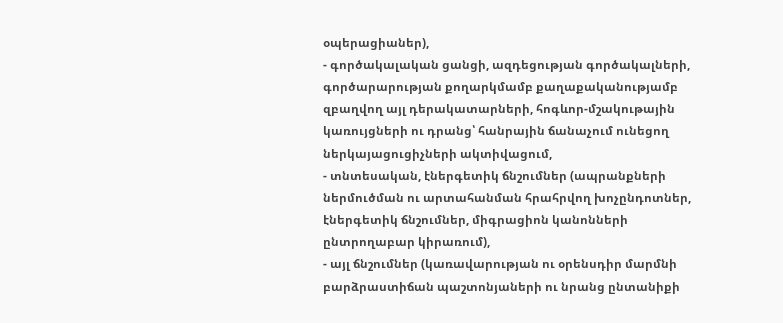օպերացիաներ),
- գործակալական ցանցի, ազդեցության գործակալների, գործարարության քողարկմամբ քաղաքականությամբ զբաղվող այլ դերակատարների, հոգևոր-մշակութային կառույցների ու դրանց՝ հանրային ճանաչում ունեցող ներկայացուցիչների ակտիվացում,
- տնտեսական, էներգետիկ ճնշումներ (ապրանքների ներմուծման ու արտահանման հրահրվող խոչընդոտներ, էներգետիկ ճնշումներ, միգրացիոն կանոնների ընտրողաբար կիրառում),
- այլ ճնշումներ (կառավարության ու օրենսդիր մարմնի բարձրաստիճան պաշտոնյաների ու նրանց ընտանիքի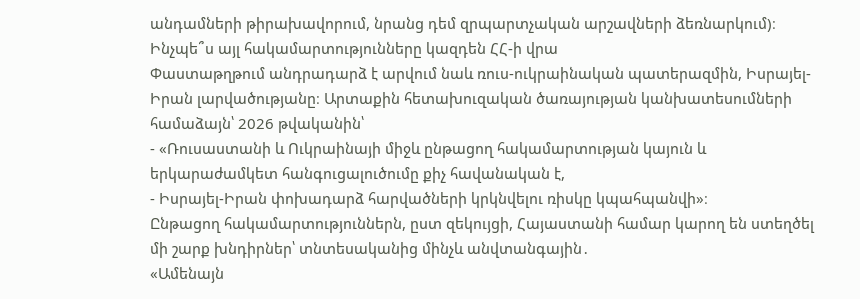անդամների թիրախավորում, նրանց դեմ զրպարտչական արշավների ձեռնարկում)։
Ինչպե՞ս այլ հակամարտությունները կազդեն ՀՀ-ի վրա
Փաստաթղթում անդրադարձ է արվում նաև ռուս-ուկրաինական պատերազմին, Իսրայել-Իրան լարվածությանը։ Արտաքին հետախուզական ծառայության կանխատեսումների համաձայն՝ 2026 թվականին՝
- «Ռուսաստանի և Ուկրաինայի միջև ընթացող հակամարտության կայուն և երկարաժամկետ հանգուցալուծումը քիչ հավանական է,
- Իսրայել-Իրան փոխադարձ հարվածների կրկնվելու ռիսկը կպահպանվի»։
Ընթացող հակամարտություններն, ըստ զեկույցի, Հայաստանի համար կարող են ստեղծել մի շարք խնդիրներ՝ տնտեսականից մինչև անվտանգային․
«Ամենայն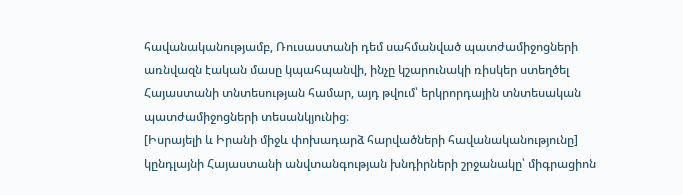հավանականությամբ, Ռուսաստանի դեմ սահմանված պատժամիջոցների առնվազն էական մասը կպահպանվի, ինչը կշարունակի ռիսկեր ստեղծել Հայաստանի տնտեսության համար, այդ թվում՝ երկրորդային տնտեսական պատժամիջոցների տեսանկյունից։
[Իսրայելի և Իրանի միջև փոխադարձ հարվածների հավանականությունը] կընդլայնի Հայաստանի անվտանգության խնդիրների շրջանակը՝ միգրացիոն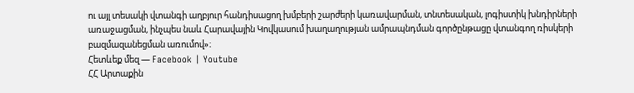ու այլ տեսակի վտանգի աղբյուր հանդիսացող խմբերի շարժերի կառավարման, տնտեսական, լոգիստիկ խնդիրների առաջացման, ինչպես նաև Հարավային Կովկասում խաղաղության ամրապնդման գործընթացը վտանգող ռիսկերի բազմազանեցման առումով»։
Հետևեք մեզ — Facebook | Youtube
ՀՀ Արտաքին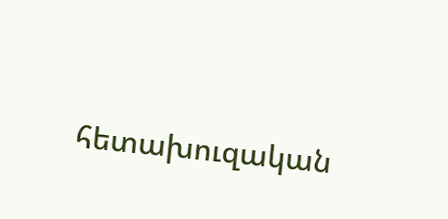հետախուզական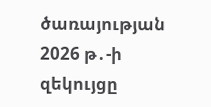ծառայության 2026 թ․-ի զեկույցը